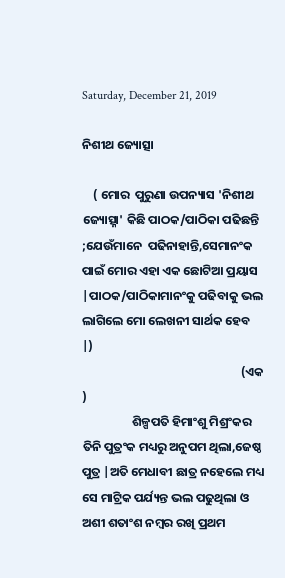Saturday, December 21, 2019

ନିଶୀଥ ଜ୍ୟୋତ୍ସା

    ( ମୋର  ପୁରୁଣା ଉପନ୍ୟାସ 'ନିଶୀଥ ଜ୍ୟୋତ୍ସ୍ନା' କିଛି ପାଠକ/ପାଠିକା ପଢିଛନ୍ତି ;ଯେଉଁମାନେ  ପଢିନାହାନ୍ତି,ସେମାନଂକ ପାଇଁ ମୋର ଏହା ଏକ ଛୋଟିଆ ପ୍ରୟାସ  |ପାଠକ/ପାଠିକାମାନଂକୁ ପଢିବାକୁ ଭଲ  ଲାଗିଲେ ମୋ ଲେଖନୀ ସାର୍ଥକ ହେବ  |)
                                                         (ଏକ )
                  ଶିଳ୍ପପତି ହିମାଂଶୁ ମିଶ୍ରଂକର ତିନି ପୁତ୍ରଂକ ମଧ୍ୟରୁ ଅନୁପମ ଥିଲା,ଜେଷ୍ଠ ପୁତ୍ର |ଅତି ମେଧାବୀ ଛାତ୍ର ନହେଲେ ମଧ୍ୟ ସେ ମାଟ୍ରିକ ପର୍ଯ୍ୟନ୍ତ ଭଲ ପଢୁଥିଲା ଓ ଅଶୀ ଶତାଂଶ ନମ୍ବର ରଖି ପ୍ରଥମ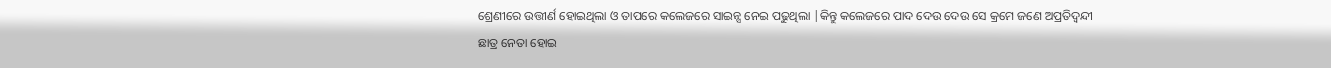ଶ୍ରେଣୀରେ ଉତ୍ତୀର୍ଣ ହୋଇଥିଲା ଓ ତାପରେ କଲେଜରେ ସାଇନ୍ସ ନେଇ ପଢୁଥିଲା |କିନ୍ତୁ କଲେଜରେ ପାଦ ଦେଉ ଦେଉ ସେ କ୍ରମେ ଜଣେ ଅପ୍ରତିଦ୍ବନ୍ଦୀ ଛାତ୍ର ନେତା ହୋଇ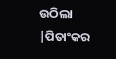ଉଠିଲା |ପିତାଂକର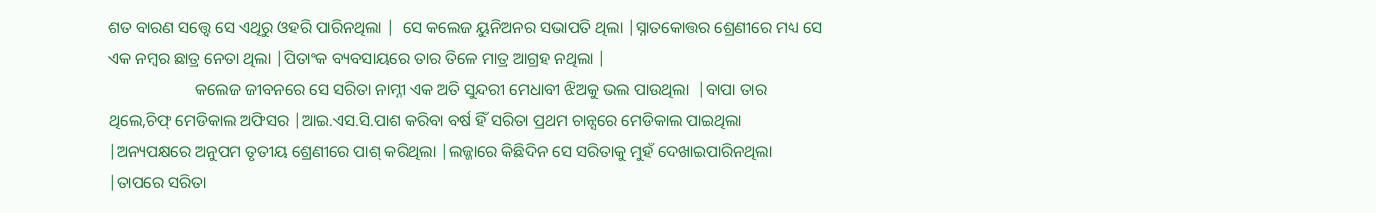ଶତ ବାରଣ ସତ୍ତ୍ବେ ସେ ଏଥିରୁ ଓହରି ପାରିନଥିଲା |  ସେ କଲେଜ ୟୁନିଅନର ସଭାପତି ଥିଲା |ସ୍ନାତକୋତ୍ତର ଶ୍ରେଣୀରେ ମଧ୍ୟ ସେ ଏକ ନମ୍ବର ଛାତ୍ର ନେତା ଥିଲା |ପିତାଂକ ବ୍ୟବସାୟରେ ତାର ତିଳେ ମାତ୍ର ଆଗ୍ରହ ନଥିଲା |
                     କଲେଜ ଜୀବନରେ ସେ ସରିତା ନାମ୍ନୀ ଏକ ଅତି ସୁନ୍ଦରୀ ମେଧାବୀ ଝିଅକୁ ଭଲ ପାଉଥିଲା  |ବାପା ତାର ଥିଲେ,ଚିଫ୍ ମେଡିକାଲ ଅଫିସର |ଆଇ.ଏସ.ସି.ପାଶ କରିବା ବର୍ଷ ହିଁ ସରିତା ପ୍ରଥମ ଚାନ୍ସରେ ମେଡିକାଲ ପାଇଥିଲା  |ଅନ୍ୟପକ୍ଷରେ ଅନୁପମ ତୃତୀୟ ଶ୍ରେଣୀରେ ପାଶ୍ କରିଥିଲା |ଲଜ୍ଜାରେ କିଛିଦିନ ସେ ସରିତାକୁ ମୁହଁ ଦେଖାଇପାରିନଥିଲା |ତାପରେ ସରିତା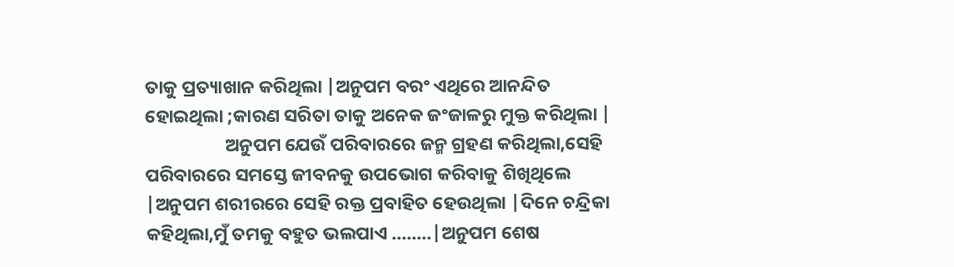ତାକୁ ପ୍ରତ୍ୟାଖାନ କରିଥିଲା |ଅନୁପମ ବରଂ ଏଥିରେ ଆନନ୍ଦିତ ହୋଇଥିଲା ;କାରଣ ସରିତା ତାକୁ ଅନେକ ଜଂଜାଳରୁ ମୁକ୍ତ କରିଥିଲା |
                   ଅନୁପମ ଯେଉଁ ପରିବାରରେ ଜନ୍ମ ଗ୍ରହଣ କରିଥିଲା,ସେହି ପରିବାରରେ ସମସ୍ତେ ଜୀବନକୁ ଉପଭୋଗ କରିବାକୁ ଶିଖିଥିଲେ |ଅନୁପମ ଶରୀରରେ ସେହି ରକ୍ତ ପ୍ରବାହିତ ହେଉଥିଲା |ଦିନେ ଚନ୍ଦ୍ରିକା କହିଥିଲା,ମୁଁ ତମକୁ ବହୁତ ଭଲପାଏ ........|ଅନୁପମ ଶେଷ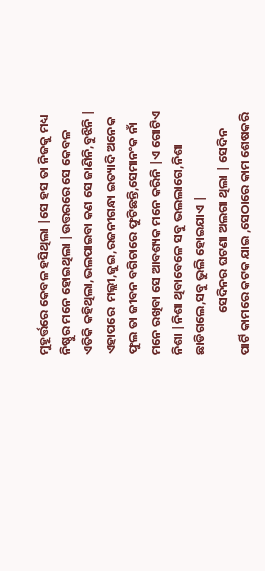ମୁହୂର୍ତ୍ତରେ କେବଳ ହସିଥିଲା |ସେ ହସ ତା ନିଜକୁ ମଧ୍ୟ ନିଷ୍ଠୁର ମନେ ହୋଇଥିଲା |ଉତ୍ତରରେ ସେ କେବଳ ଏତିକି କହିଥିଲା,ଭଲପାଇବା କଣ ସେ ଜାଣିନି,ବୁଝିନି | ଏହାପରେ  ମଲ୍ଲୀ,ଜୁଇ,ରଜନୀଗନ୍ଧା ଇତ୍ୟାଦି ଅନେକ  ଫୁଲ ତା ଜୀବନ ବଗିଚାରେ ଫୁଟିଛନ୍ତି,ସେମାନଂକ ନାଁ ମନେ ରଖିବା ସେ ଆବଶ୍ୟକ ମନେ କରିନି |ଏ ଗୋଟିଏ ନିଶା |ନିଶା ଥିବାବେଳେ ସବୁ ଭଲଲାଗେ,ନିଶା ଛାଡିଗଲେ,ସବୁ ଭୁଲି ହୋଇଯାଏ |
               ସେଦିନର ଘଟଣା ଅଲଗା ଥିଲା | ସେଦିନ  ପାର୍ଟି କାମରେ କଟକ ଯାଇ ,ସେଠାରେ କାମ ଶେଷକରି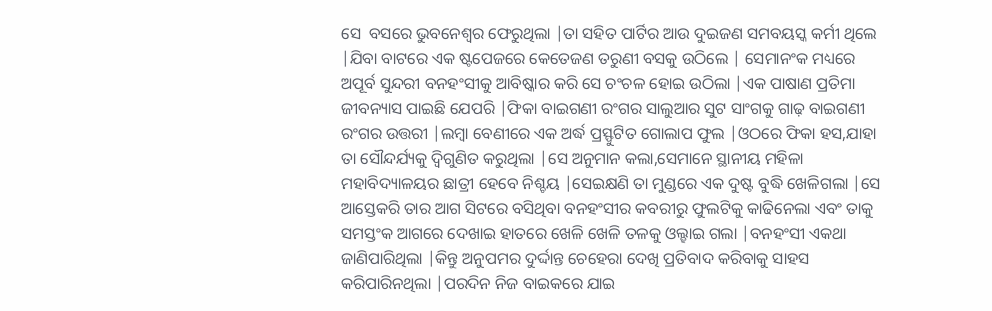ସେ  ବସରେ ଭୁବନେଶ୍ବର ଫେରୁଥିଲା |ତା ସହିତ ପାର୍ଟିର ଆଉ ଦୁଇଜଣ ସମବୟସ୍କ କର୍ମୀ ଥିଲେ  |ଯିବା ବାଟରେ ଏକ ଷ୍ଟପେଜରେ କେତେଜଣ ତରୁଣୀ ବସକୁ ଉଠିଲେ | ସେମାନଂକ ମଧ୍ୟରେ ଅପୂର୍ବ ସୁନ୍ଦରୀ ବନହଂସୀକୁ ଆବିଷ୍କାର କରି ସେ ଚଂଚଳ ହୋଇ ଉଠିଲା |ଏକ ପାଷାଣ ପ୍ରତିମା ଜୀବନ୍ୟାସ ପାଇଛି ଯେପରି |ଫିକା ବାଇଗଣୀ ରଂଗର ସାଲୁଆର ସୁଟ ସାଂଗକୁ ଗାଢ଼ ବାଇଗଣୀ ରଂଗର ଉତ୍ତରୀ |ଲମ୍ବା ବେଣୀରେ ଏକ ଅର୍ଦ୍ଧ ପ୍ରସ୍ଫୁଟିତ ଗୋଲାପ ଫୁଲ |ଓଠରେ ଫିକା ହସ,ଯାହା ତା ସୌନ୍ଦର୍ଯ୍ୟକୁ ଦ୍ବିଗୁଣିତ କରୁଥିଲା |ସେ ଅନୁମାନ କଲା,ସେମାନେ ସ୍ଥାନୀୟ ମହିଳା ମହାବିଦ୍ୟାଳୟର ଛାତ୍ରୀ ହେବେ ନିଶ୍ଚୟ |ସେଇକ୍ଷଣି ତା ମୁଣ୍ଡରେ ଏକ ଦୁଷ୍ଟ ବୁଦ୍ଧି ଖେଳିଗଲା |ସେ ଆସ୍ତେକରି ତାର ଆଗ ସିଟରେ ବସିଥିବା ବନହଂସୀର କବରୀରୁ ଫୁଲଟିକୁ କାଢିନେଲା ଏବଂ ତାକୁ ସମସ୍ତଂକ ଆଗରେ ଦେଖାଇ ହାତରେ ଖେଳି ଖେଳି ତଳକୁ ଓଲ୍ହାଇ ଗଲା |ବନହଂସୀ ଏକଥା ଜାଣିପାରିଥିଲା |କିନ୍ତୁ ଅନୁପମର ଦୁର୍ଦ୍ଦାନ୍ତ ଚେହେରା ଦେଖି ପ୍ରତିବାଦ କରିବାକୁ ସାହସ କରିପାରିନଥିଲା |ପରଦିନ ନିଜ ବାଇକରେ ଯାଇ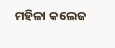ମହିଳା କଲେଜ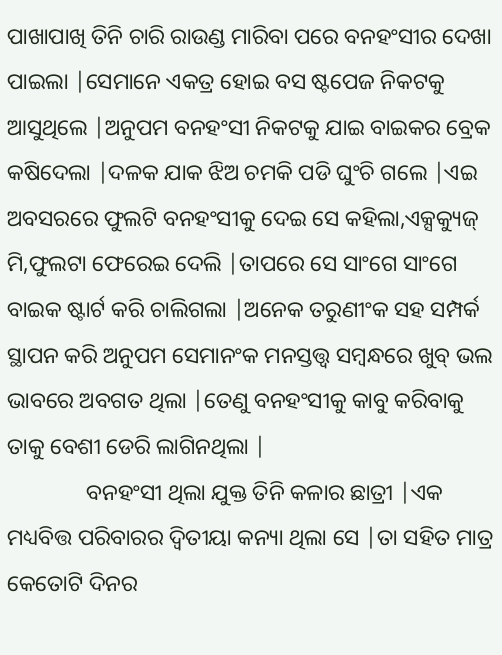ପାଖାପାଖି ତିନି ଚାରି ରାଉଣ୍ଡ ମାରିବା ପରେ ବନହଂସୀର ଦେଖା ପାଇଲା |ସେମାନେ ଏକତ୍ର ହୋଇ ବସ ଷ୍ଟପେଜ ନିକଟକୁ ଆସୁଥିଲେ |ଅନୁପମ ବନହଂସୀ ନିକଟକୁ ଯାଇ ବାଇକର ବ୍ରେକ କଷିଦେଲା |ଦଳକ ଯାକ ଝିଅ ଚମକି ପଡି ଘୁଂଚି ଗଲେ |ଏଇ ଅବସରରେ ଫୁଲଟି ବନହଂସୀକୁ ଦେଇ ସେ କହିଲା,ଏକ୍ସକ୍ୟୁଜ୍ ମି,ଫୁଲଟା ଫେରେଇ ଦେଲି |ତାପରେ ସେ ସାଂଗେ ସାଂଗେ ବାଇକ ଷ୍ଟାର୍ଟ କରି ଚାଲିଗଲା |ଅନେକ ତରୁଣୀଂକ ସହ ସମ୍ପର୍କ ସ୍ଥାପନ କରି ଅନୁପମ ସେମାନଂକ ମନସ୍ତତ୍ତ୍ବ ସମ୍ବନ୍ଧରେ ଖୁବ୍ ଭଲ ଭାବରେ ଅବଗତ ଥିଲା |ତେଣୁ ବନହଂସୀକୁ କାବୁ କରିବାକୁ ତାକୁ ବେଶୀ ଡେରି ଲାଗିନଥିଲା |
              ବନହଂସୀ ଥିଲା ଯୁକ୍ତ ତିନି କଳାର ଛାତ୍ରୀ |ଏକ ମଧ୍ୟବିତ୍ତ ପରିବାରର ଦ୍ବିତୀୟା କନ୍ୟା ଥିଲା ସେ |ତା ସହିତ ମାତ୍ର କେତୋଟି ଦିନର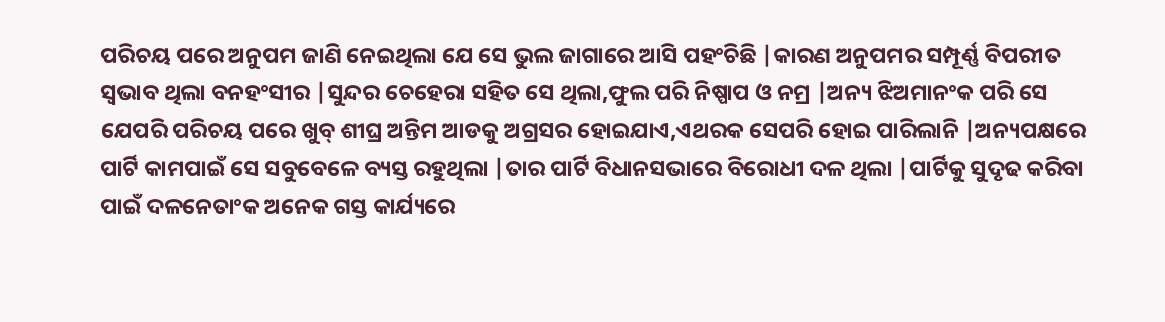ପରିଚୟ ପରେ ଅନୁପମ ଜାଣି ନେଇଥିଲା ଯେ ସେ ଭୁଲ ଜାଗାରେ ଆସି ପହଂଚିଛି |କାରଣ ଅନୁପମର ସମ୍ପୂର୍ଣ୍ଣ ବିପରୀତ ସ୍ବଭାବ ଥିଲା ବନହଂସୀର |ସୁନ୍ଦର ଚେହେରା ସହିତ ସେ ଥିଲା,ଫୁଲ ପରି ନିଷ୍ପାପ ଓ ନମ୍ର |ଅନ୍ୟ ଝିଅମାନଂକ ପରି ସେ ଯେପରି ପରିଚୟ ପରେ ଖୁବ୍ ଶୀଘ୍ର ଅନ୍ତିମ ଆଡକୁ ଅଗ୍ରସର ହୋଇଯାଏ,ଏଥରକ ସେପରି ହୋଇ ପାରିଲାନି |ଅନ୍ୟପକ୍ଷରେ ପାର୍ଟି କାମପାଇଁ ସେ ସବୁବେଳେ ବ୍ୟସ୍ତ ରହୁଥିଲା |ତାର ପାର୍ଟି ବିଧାନସଭାରେ ବିରୋଧୀ ଦଳ ଥିଲା |ପାର୍ଟିକୁ ସୁଦୃଢ କରିବା ପାଇଁ ଦଳନେତାଂକ ଅନେକ ଗସ୍ତ କାର୍ଯ୍ୟରେ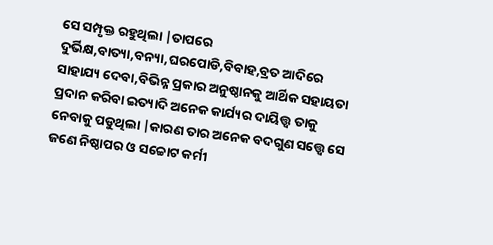ସେ ସମ୍ପୃକ୍ତ ରହୁଥିଲା |ତାପରେ ଦୁର୍ଭିକ୍ଷ,ବାତ୍ୟା,ବନ୍ୟା,ଘରପୋଡି,ବିବାହ,ବ୍ରତ ଆଦିରେ ସାହାଯ୍ୟ ଦେବା,ବିଭିନ୍ନ ପ୍ରକାର ଅନୁଷ୍ଠାନକୁ ଆର୍ଥିକ ସହାୟତା ପ୍ରଦାନ କରିବା ଇତ୍ୟାଦି ଅନେକ କାର୍ଯ୍ୟର ଦାୟିତ୍ତ୍ବ ତାକୁ ନେବାକୁ ପଡୁଥିଲା |କାରଣ ତାର ଅନେକ ବଦଗୁଣ ସତ୍ତ୍ବେ ସେ ଜଣେ ନିଷ୍ଠାପର ଓ ସଚ୍ଚୋଟ କର୍ମୀ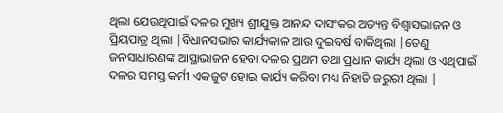ଥିଲା ଯେଉଥିପାଇଁ ଦଳର ମୁଖ୍ୟ ଶ୍ରୀଯୁକ୍ତ ଆନନ୍ଦ ଦାସଂକର ଅତ୍ୟନ୍ତ ବିଶ୍ବାସଭାଜନ ଓ ପ୍ରିୟପାତ୍ର ଥିଲା |ବିଧାନସଭାର କାର୍ଯ୍ୟକାଳ ଆଉ ଦୁଇବର୍ଷ ବାକିଥିଲା |ତେଣୁ ଜନସାଧାରଣଙ୍କ ଆସ୍ଥାଭାଜନ ହେବା ଦଳର ପ୍ରଥମ ତଥା ପ୍ରଧାନ କାର୍ଯ୍ୟ ଥିଲା ଓ ଏଥିପାଇଁ ଦଳର ସମସ୍ତ କର୍ମୀ ଏକଜୁଟ ହୋଇ କାର୍ଯ୍ୟ କରିବା ମଧ୍ୟ ନିହାତି ଜରୁରୀ ଥିଲା |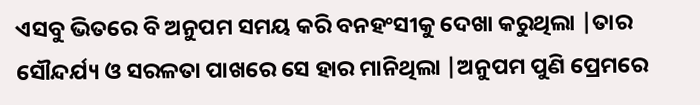ଏସବୁ ଭିତରେ ବି ଅନୁପମ ସମୟ କରି ବନହଂସୀକୁ ଦେଖା କରୁଥିଲା |ତାର ସୌନ୍ଦର୍ଯ୍ୟ ଓ ସରଳତା ପାଖରେ ସେ ହାର ମାନିଥିଲା |ଅନୁପମ ପୁଣି ପ୍ରେମରେ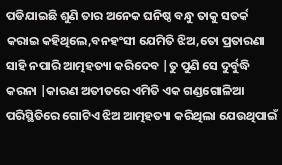ପଡିଯାଇଛି ଶୁଣି ତାର ଅନେକ ଘନିଷ୍ଠ ବନ୍ଧୁ ତାକୁ ସତର୍କ କରାଇ କହିଥିଲେ,ବନହଂସୀ ଯେମିତି ଝିଅ,ତୋ ପ୍ରତାରଣା ସାହି ନପାରି ଆତ୍ମହତ୍ୟା କରିଦେବ |ତୁ ପୁଣି ସେ ଦୁର୍ବୁଦ୍ଧି କରନା |କାରଣ ଅତୀତରେ ଏମିତି ଏକ ଗଣ୍ଡଗୋଳିଆ ପରିସ୍ଥିତିରେ ଗୋଟିଏ ଝିଅ ଆତ୍ମହତ୍ୟା କରିଥିଲା ଯେଉଥିପାଇଁ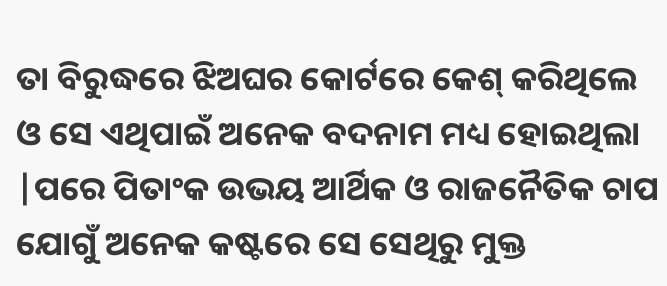ତା ବିରୁଦ୍ଧରେ ଝିଅଘର କୋର୍ଟରେ କେଶ୍ କରିଥିଲେ ଓ ସେ ଏଥିପାଇଁ ଅନେକ ବଦନାମ ମଧ୍ୟ ହୋଇଥିଲା |ପରେ ପିତାଂକ ଉଭୟ ଆର୍ଥିକ ଓ ରାଜନୈତିକ ଚାପ ଯୋଗୁଁ ଅନେକ କଷ୍ଟରେ ସେ ସେଥିରୁ ମୁକ୍ତ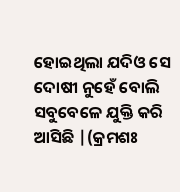ହୋଇଥିଲା ଯଦିଓ ସେ ଦୋଷୀ ନୁହେଁ ବୋଲି ସବୁବେଳେ ଯୁକ୍ତି କରି ଆସିଛି |(କ୍ରମଶଃ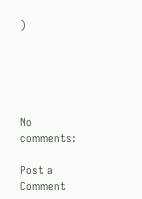)





No comments:

Post a Comment